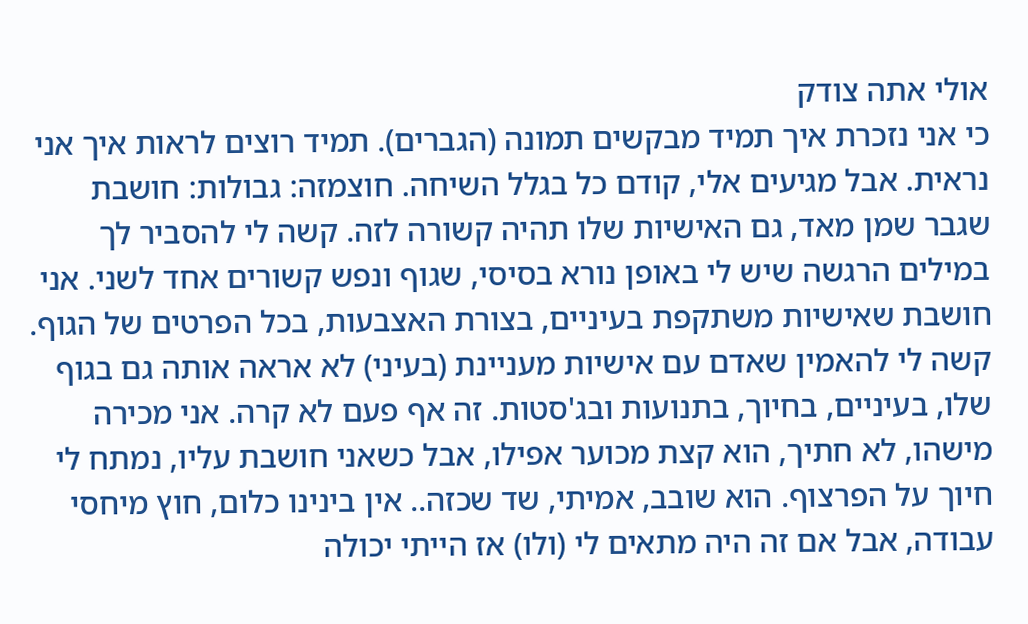אולי אתה צודק
כי אני נזכרת איך תמיד מבקשים תמונה (הגברים). תמיד רוצים לראות איך אני נראית. אבל מגיעים אלי, קודם כל בגלל השיחה. חוצמזה: גבולות: חושבת שגבר שמן מאד, גם האישיות שלו תהיה קשורה לזה. קשה לי להסביר לך במילים הרגשה שיש לי באופן נורא בסיסי, שגוף ונפש קשורים אחד לשני. אני חושבת שאישיות משתקפת בעיניים, בצורת האצבעות, בכל הפרטים של הגוף. קשה לי להאמין שאדם עם אישיות מעניינת (בעיני) לא אראה אותה גם בגוף שלו, בעיניים, בחיוך, בתנועות ובג'סטות. זה אף פעם לא קרה. אני מכירה מישהו, לא חתיך, הוא קצת מכוער אפילו, אבל כשאני חושבת עליו, נמתח לי חיוך על הפרצוף. הוא שובב, אמיתי, שד שכזה.. אין בינינו כלום, חוץ מיחסי עבודה, אבל אם זה היה מתאים לי (ולו) אז הייתי יכולה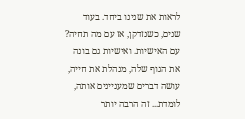לראות את שנינו ביחד. בעוד שנים, כשנזדקן, אז עם מה תחיה? עם האישיות. ואישיות גם בונה את הגוף שלה, מנהלת את חייה, עושה דברים שמעניינים אותה, לומדת... זה הרבה יותר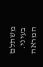משתלם בעיני. המראה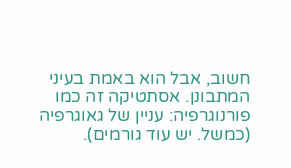חשוב, אבל הוא באמת בעיני המתבונן. אסתטיקה זה כמו פורנוגרפיה: עניין של גאוגרפיה (כמשל. יש עוד גורמים).